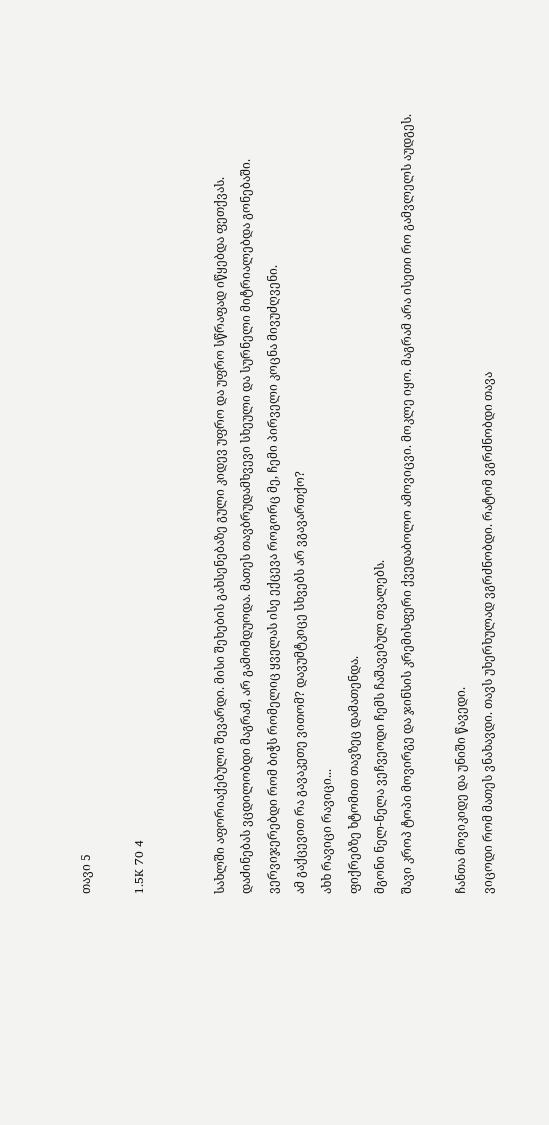თავი 5

1.5K 70 4


სახლში აფორიაქებული შევარდი. მისი შეხების გახსენებაზე გული კიდევ უფრო და უფრო სწრაფად იწყებდა ფეთქვას.
დაძინებას ვცდილობდი მაგრამ, არ გამომდუოდა. მათეს თავბრუდამხვევი სხეული და სურნელი მიტრიალებდა გონებაში.
ვერვიჯერებდი რომ ბიჭს რომელიც ყველას ისე ექცევა როგორც მე, ჩემი პირველი კოცნა მივუძღვენი.
ამ გაქცევით რა გავაკეთე ვითომ? დავუმტკიცე სხვებს არ ვგავართქო?
ახხ რავიცი რავიცი...
ფიქრებზე ხტომით თავზეც დამათენდა.
მგონი ნელ-ნელა ვეჩვეოდი ჩემს ჩაშავებულ თვალებს.
შავი კროპ ტოპი მოვირგე და ჯინსის კრემისფერი ქვედაბოლო ამოვიცვი. მოკლე იყო. მაგრამ არა ისეთი რო გამვლელს აუდგეს.

ჩანთა მოვიკიდე და უნიში წავედი.
ვიცოდი რომ მათეს ვნახავდი. თავს უხერხულად ვგრძნობდი. რატომ ვგრძნობდი თავა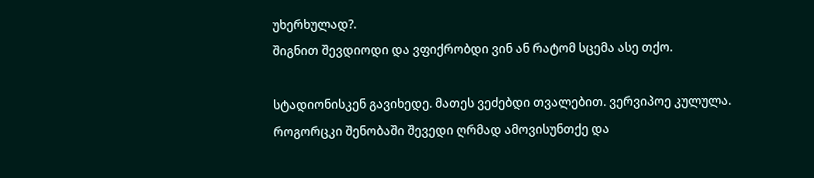უხერხულად?.
შიგნით შევდიოდი და ვფიქრობდი ვინ ან რატომ სცემა ასე თქო.

სტადიონისკენ გავიხედე. მათეს ვეძებდი თვალებით. ვერვიპოე კულულა.
როგორცკი შენობაში შევედი ღრმად ამოვისუნთქე და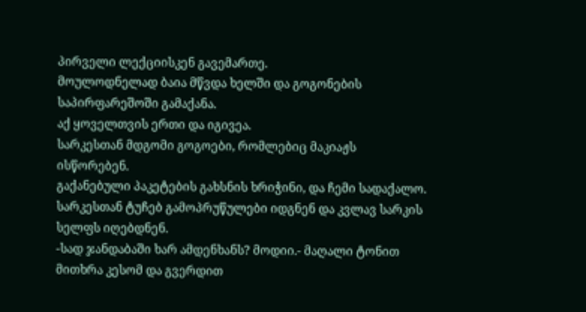პირველი ლექციისკენ გავემართე.
მოულოდნელად ბაია მწვდა ხელში და გოგონების საპირფარეშოში გამაქანა.
აქ ყოველთვის ერთი და იგივეა.
სარკესთან მდგომი გოგოები, რომლებიც მაკიაჟს ისწორებენ.
გაქანებული პაკეტების გახსნის ხრიჭინი, და ჩემი სადაქალო.
სარკესთან ტუჩებ გამოპრუწულები იდგნენ და კვლავ სარკის სელფს იღებდნენ.
-სად ჯანდაბაში ხარ ამდენხანს? მოდიი.- მაღალი ტონით მითხრა კესომ და გვერდით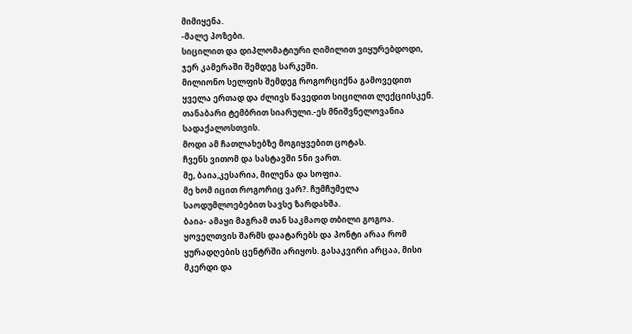მიმიყენა.
-მალე პოზები.
სიცილით და დიპლომატიური ღიმილით ვიყურებდოდი, ჯერ კამერაში შემდეგ სარკეში.
მილიონო სელფის შემდეგ როგორციქნა გამოვედით ყველა ერთად და ძლივს წავედით სიცილით ლექციისკენ.
თანაბარი ტემბრით სიარული.-ეს მნიშვნელოვანია სადაქალოსთვის.
მოდი ამ ჩათლახებზე მოგიყვებით ცოტას.
ჩვენს ვითომ და სასტავში 5ნი ვართ.
მე, ბაია,კესარია, მილენა და სოფია.
მე ხომ იცით როგორიც ვარ?. ჩუმჩუმელა საოდუმლოებებით სავსე ზარდახშა.
ბაია- ამაყი მაგრამ თან საკმაოდ თბილი გოგოა. ყოველთვის შარმს დაატარებს და პონტი არაა რომ ყურადღების ცენტრში არიყოს. გასაკვირი არცაა, მისი მკერდი და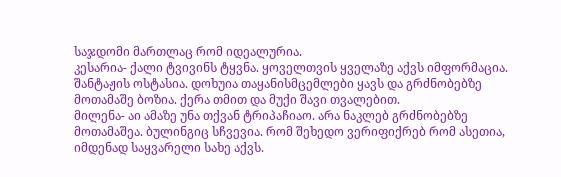საჯდომი მართლაც რომ იდეალურია.
კესარია- ქალი ტვივინს ტყვნა. ყოველთვის ყველაზე აქვს იმფორმაცია. შანტაჟის ოსტასია. დოხუია თაყანისმცემლები ყავს და გრძნობებზე მოთამაშე ბოზია. ქერა თმით და მუქი შავი თვალებით.
მილენა- აი ამაზე უნა თქვან ტრიპაჩიაო. არა ნაკლებ გრძნობებზე მოთამაშეა. ბულინგიც სჩვევია. რომ შეხედო ვერიფიქრებ რომ ასეთია, იმდენად საყვარელი სახე აქვს.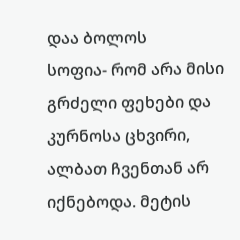დაა ბოლოს
სოფია- რომ არა მისი გრძელი ფეხები და კურნოსა ცხვირი, ალბათ ჩვენთან არ იქნებოდა. მეტის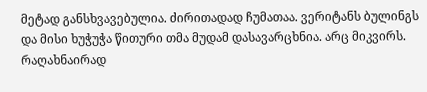მეტად განსხვავებულია. ძირითადად ჩუმათაა. ვერიტანს ბულინგს და მისი ხუჭუჭა წითური თმა მუდამ დასავარცხნია. არც მიკვირს. რაღახნაირად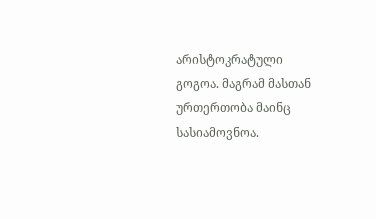არისტოკრატული გოგოა. მაგრამ მასთან ურთერთობა მაინც სასიამოვნოა.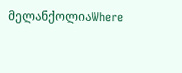მელანქოლიაWhere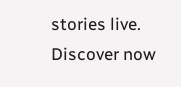stories live. Discover now